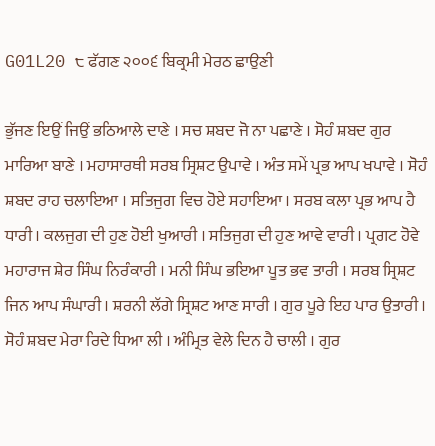G01L20 ੮ ਫੱਗਣ ੨੦੦੬ ਬਿਕ੍ਰਮੀ ਮੇਰਠ ਛਾਉਣੀ

ਭੁੱਜਣ ਇਉਂ ਜਿਉਂ ਭਠਿਆਲੇ ਦਾਣੇ । ਸਚ ਸ਼ਬਦ ਜੋ ਨਾ ਪਛਾਣੇ । ਸੋਹੰ ਸ਼ਬਦ ਗੁਰ ਮਾਰਿਆ ਬਾਣੇ । ਮਹਾਸਾਰਥੀ ਸਰਬ ਸ੍ਰਿਸ਼ਟ ਉਪਾਵੇ । ਅੰਤ ਸਮੇਂ ਪ੍ਰਭ ਆਪ ਖਪਾਵੇ । ਸੋਹੰ ਸ਼ਬਦ ਰਾਹ ਚਲਾਇਆ । ਸਤਿਜੁਗ ਵਿਚ ਹੋਏ ਸਹਾਇਆ । ਸਰਬ ਕਲਾ ਪ੍ਰਭ ਆਪ ਹੈ ਧਾਰੀ । ਕਲਜੁਗ ਦੀ ਹੁਣ ਹੋਈ ਖੁਆਰੀ । ਸਤਿਜੁਗ ਦੀ ਹੁਣ ਆਵੇ ਵਾਰੀ । ਪ੍ਰਗਟ ਹੋਵੇ ਮਹਾਰਾਜ ਸ਼ੇਰ ਸਿੰਘ ਨਿਰੰਕਾਰੀ । ਮਨੀ ਸਿੰਘ ਭਇਆ ਪੂਤ ਭਵ ਤਾਰੀ । ਸਰਬ ਸ੍ਰਿਸ਼ਟ ਜਿਨ ਆਪ ਸੰਘਾਰੀ । ਸ਼ਰਨੀ ਲੱਗੇ ਸ੍ਰਿਸ਼ਟ ਆਣ ਸਾਰੀ । ਗੁਰ ਪੂਰੇ ਇਹ ਪਾਰ ਉਤਾਰੀ । ਸੋਹੰ ਸ਼ਬਦ ਮੇਰਾ ਰਿਦੇ ਧਿਆ ਲੀ । ਅੰਮ੍ਰਿਤ ਵੇਲੇ ਦਿਨ ਹੈ ਚਾਲੀ । ਗੁਰ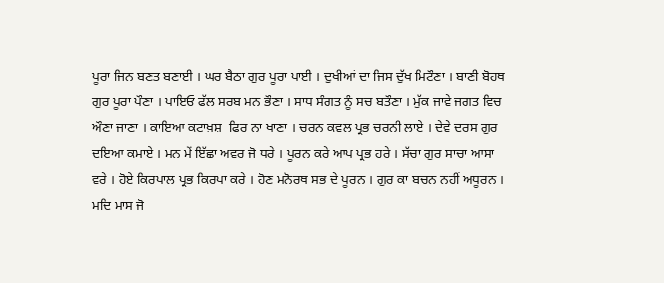ਪੂਰਾ ਜਿਨ ਬਣਤ ਬਣਾਈ । ਘਰ ਬੈਠਾ ਗੁਰ ਪੂਰਾ ਪਾਈ । ਦੁਖੀਆਂ ਦਾ ਜਿਸ ਦੁੱਖ ਮਿਟੌਣਾ । ਬਾਣੀ ਬੋਹਥ ਗੁਰ ਪੂਰਾ ਪੌਣਾ । ਪਾਇਓ ਫੱਲ ਸਰਬ ਮਨ ਭੌਣਾ । ਸਾਧ ਸੰਗਤ ਨੂੰ ਸਚ ਬਤੌਣਾ । ਮੁੱਕ ਜਾਵੇ ਜਗਤ ਵਿਚ ਔਣਾ ਜਾਣਾ । ਕਾਇਆ ਕਟਾਖ਼ਸ਼  ਫਿਰ ਨਾ ਖਾਣਾ । ਚਰਨ ਕਵਲ ਪ੍ਰਭ ਚਰਨੀ ਲਾਏ । ਦੇਵੇ ਦਰਸ ਗੁਰ ਦਇਆ ਕਮਾਏ । ਮਨ ਮੇਂ ਇੱਛਾ ਅਵਰ ਜੋ ਧਰੇ । ਪੂਰਨ ਕਰੇ ਆਪ ਪ੍ਰਭ ਹਰੇ । ਸੱਚਾ ਗੁਰ ਸਾਚਾ ਆਸਾ ਵਰੇ । ਹੋਏ ਕਿਰਪਾਲ ਪ੍ਰਭ ਕਿਰਪਾ ਕਰੇ । ਹੋਣ ਮਨੋਰਥ ਸਭ ਦੇ ਪੂਰਨ । ਗੁਰ ਕਾ ਬਚਨ ਨਹੀਂ ਅਧੂਰਨ । ਮਦਿ ਮਾਸ ਜੋ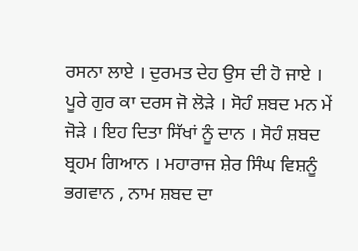ਰਸਨਾ ਲਾਏ । ਦੁਰਮਤ ਦੇਹ ਉਸ ਦੀ ਹੋ ਜਾਏ । ਪੂਰੇ ਗੁਰ ਕਾ ਦਰਸ ਜੋ ਲੋੜੇ । ਸੋਹੰ ਸ਼ਬਦ ਮਨ ਮੇਂ ਜੋੜੇ । ਇਹ ਦਿਤਾ ਸਿੱਖਾਂ ਨੂੰ ਦਾਨ । ਸੋਹੰ ਸ਼ਬਦ ਬ੍ਰਹਮ ਗਿਆਨ । ਮਹਾਰਾਜ ਸ਼ੇਰ ਸਿੰਘ ਵਿਸ਼ਨੂੰ ਭਗਵਾਨ , ਨਾਮ ਸ਼ਬਦ ਦਾ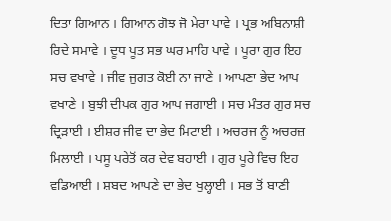ਦਿਤਾ ਗਿਆਨ । ਗਿਆਨ ਗੋਝ ਜੋ ਮੇਰਾ ਪਾਵੇ । ਪ੍ਰਭ ਅਬਿਨਾਸ਼ੀ ਰਿਦੇ ਸਮਾਵੇ । ਦੂਧ ਪੂਤ ਸਭ ਘਰ ਮਾਹਿ ਪਾਵੇ । ਪੂਰਾ ਗੁਰ ਇਹ ਸਚ ਵਖਾਵੇ । ਜੀਵ ਜੁਗਤ ਕੋਈ ਨਾ ਜਾਣੇ । ਆਪਣਾ ਭੇਦ ਆਪ ਵਖਾਣੇ । ਬੁਝੀ ਦੀਪਕ ਗੁਰ ਆਪ ਜਗਾਈ । ਸਚ ਮੰਤਰ ਗੁਰ ਸਚ ਦ੍ਰਿੜਾਈ । ਈਸ਼ਰ ਜੀਵ ਦਾ ਭੇਦ ਮਿਟਾਈ । ਅਚਰਜ ਨੂੰ ਅਚਰਜ਼ ਮਿਲਾਈ । ਪਸੂ ਪਰੇਤੋਂ ਕਰ ਦੇਵ ਬਹਾਈ । ਗੁਰ ਪੂਰੇ ਵਿਚ ਇਹ ਵਡਿਆਈ । ਸ਼ਬਦ ਆਪਣੇ ਦਾ ਭੇਦ ਖੁਲ੍ਹਾਈ । ਸਭ ਤੋਂ ਬਾਣੀ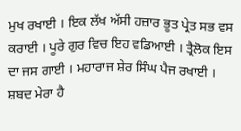ਮੁਖ ਰਖਾਈ । ਇਕ ਲੱਖ ਅੱਸੀ ਹਜ਼ਾਰ ਭੂਤ ਪ੍ਰੇਤ ਸਭ ਵਸ ਕਰਾਈ । ਪੂਰੇ ਗੁਰ ਵਿਚ ਇਹ ਵਡਿਆਈ । ਤ੍ਰੈਲੋਕ ਇਸ ਦਾ ਜਸ ਗਾਈ । ਮਹਾਰਾਜ ਸ਼ੇਰ ਸਿੰਘ ਪੈਜ ਰਖਾਈ । ਸ਼ਬਦ ਮੇਰਾ ਹੈ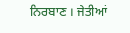ਨਿਰਬਾਣ । ਜੇਤੀਆਂ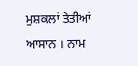ਮੁਸ਼ਕਲਾਂ ਤੇਤੀਆਂ ਆਸਾਨ । ਨਾਮ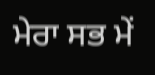ਮੇਰਾ ਸਭ ਮੇਂ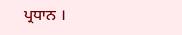ਪ੍ਰਧਾਨ ।